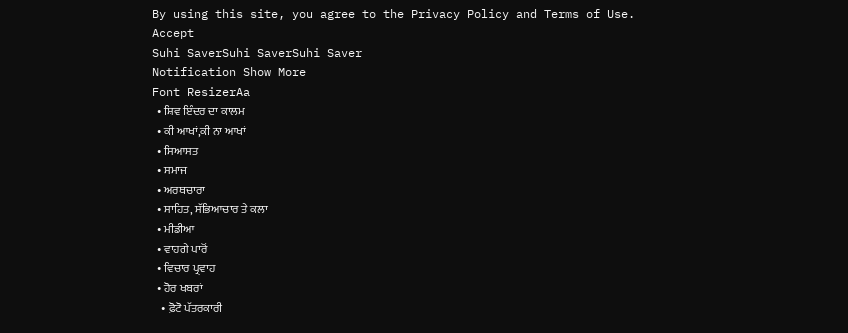By using this site, you agree to the Privacy Policy and Terms of Use.
Accept
Suhi SaverSuhi SaverSuhi Saver
Notification Show More
Font ResizerAa
  • ਸ਼ਿਵ ਇੰਦਰ ਦਾ ਕਾਲਮ
  • ਕੀ ਆਖਾਂ,ਕੀ ਨਾ ਆਖਾਂ
  • ਸਿਆਸਤ
  • ਸਮਾਜ
  • ਅਰਥਚਾਰਾ
  • ਸਾਹਿਤ, ਸੱਭਿਆਚਾਰ ਤੇ ਕਲਾ
  • ਮੀਡੀਆ
  • ਵਾਹਗੇ ਪਾਰੋਂ
  • ਵਿਚਾਰ ਪ੍ਰਵਾਹ
  • ਹੋਰ ਖਬਰਾਂ
    • ਫ਼ੋਟੋ ਪੱਤਰਕਾਰੀ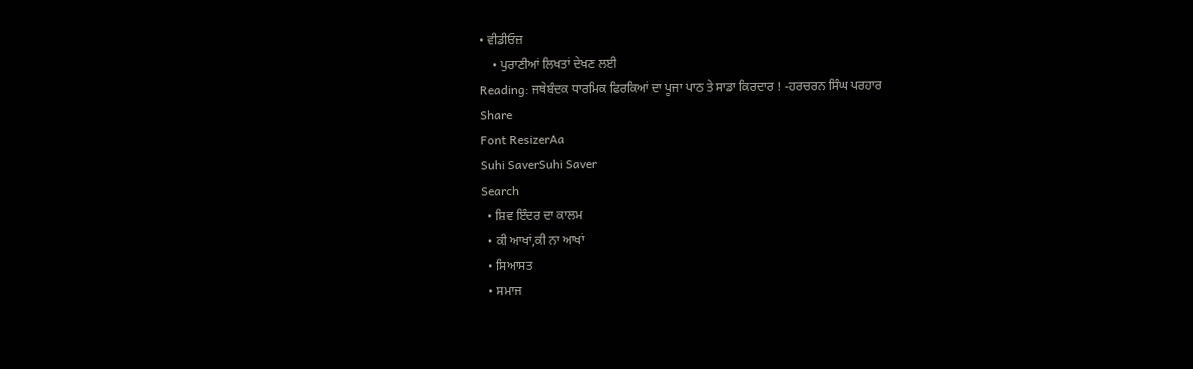• ਵੀਡੀਓਜ਼
    • ਪੁਰਾਣੀਆਂ ਲਿਖਤਾਂ ਦੇਖਣ ਲਈ
Reading: ਜਥੇਬੰਦਕ ਧਾਰਮਿਕ ਫਿਰਕਿਆਂ ਦਾ ਪੂਜਾ ਪਾਠ ਤੇ ਸਾਡਾ ਕਿਰਦਾਰ ! -ਹਰਚਰਨ ਸਿੰਘ ਪਰਹਾਰ
Share
Font ResizerAa
Suhi SaverSuhi Saver
Search
  • ਸ਼ਿਵ ਇੰਦਰ ਦਾ ਕਾਲਮ
  • ਕੀ ਆਖਾਂ,ਕੀ ਨਾ ਆਖਾਂ
  • ਸਿਆਸਤ
  • ਸਮਾਜ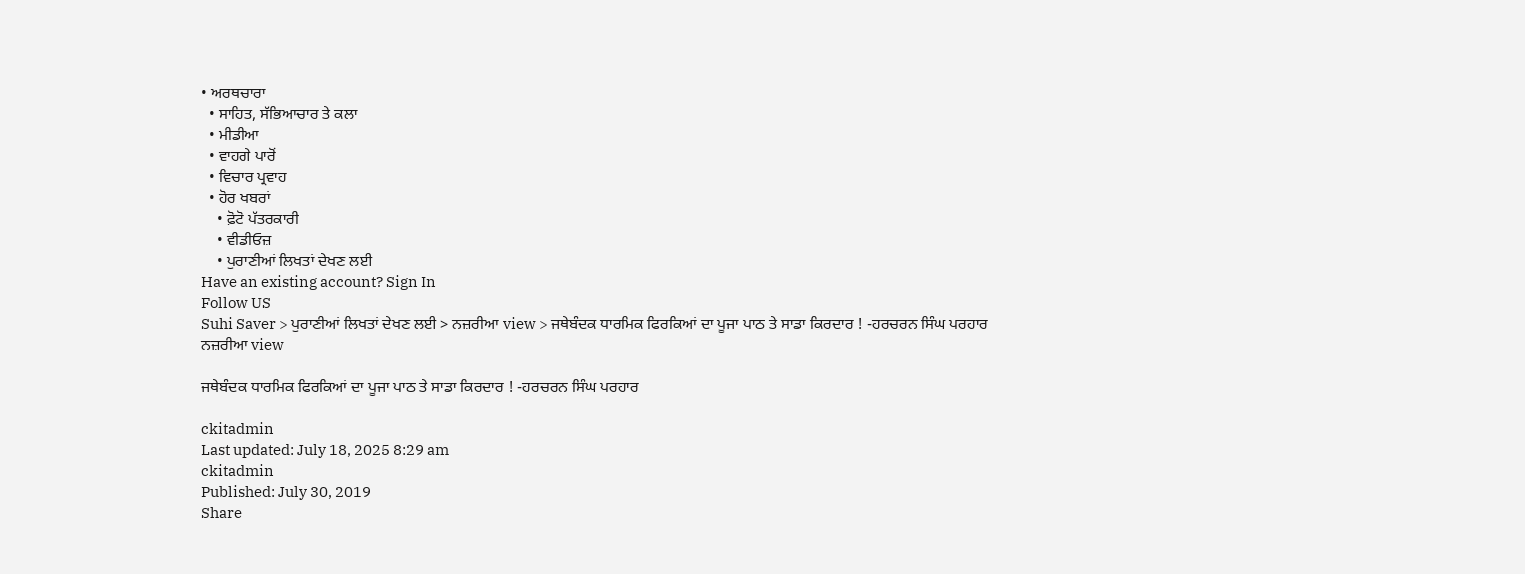• ਅਰਥਚਾਰਾ
  • ਸਾਹਿਤ, ਸੱਭਿਆਚਾਰ ਤੇ ਕਲਾ
  • ਮੀਡੀਆ
  • ਵਾਹਗੇ ਪਾਰੋਂ
  • ਵਿਚਾਰ ਪ੍ਰਵਾਹ
  • ਹੋਰ ਖਬਰਾਂ
    • ਫ਼ੋਟੋ ਪੱਤਰਕਾਰੀ
    • ਵੀਡੀਓਜ਼
    • ਪੁਰਾਣੀਆਂ ਲਿਖਤਾਂ ਦੇਖਣ ਲਈ
Have an existing account? Sign In
Follow US
Suhi Saver > ਪੁਰਾਣੀਆਂ ਲਿਖਤਾਂ ਦੇਖਣ ਲਈ > ਨਜ਼ਰੀਆ view > ਜਥੇਬੰਦਕ ਧਾਰਮਿਕ ਫਿਰਕਿਆਂ ਦਾ ਪੂਜਾ ਪਾਠ ਤੇ ਸਾਡਾ ਕਿਰਦਾਰ ! -ਹਰਚਰਨ ਸਿੰਘ ਪਰਹਾਰ
ਨਜ਼ਰੀਆ view

ਜਥੇਬੰਦਕ ਧਾਰਮਿਕ ਫਿਰਕਿਆਂ ਦਾ ਪੂਜਾ ਪਾਠ ਤੇ ਸਾਡਾ ਕਿਰਦਾਰ ! -ਹਰਚਰਨ ਸਿੰਘ ਪਰਹਾਰ

ckitadmin
Last updated: July 18, 2025 8:29 am
ckitadmin
Published: July 30, 2019
Share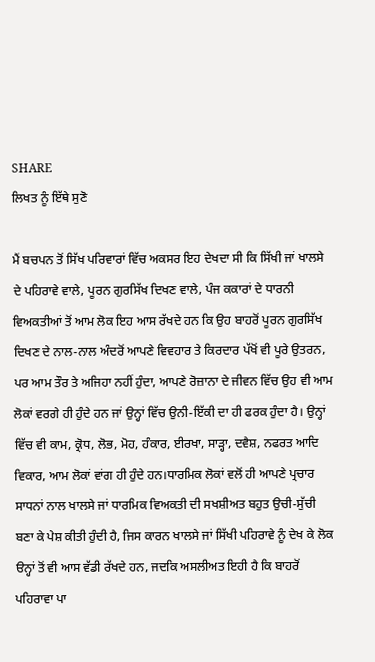SHARE
ਲਿਖਤ ਨੂੰ ਇੱਥੇ ਸੁਣੋ

ਮੈਂ ਬਚਪਨ ਤੋਂ ਸਿੱਖ ਪਰਿਵਾਰਾਂ ਵਿੱਚ ਅਕਸਰ ਇਹ ਦੇਖਦਾ ਸੀ ਕਿ ਸਿੱਖੀ ਜਾਂ ਖਾਲਸੇ ਦੇ ਪਹਿਰਾਵੇ ਵਾਲੇ, ਪੂਰਨ ਗੁਰਸਿੱਖ ਦਿਖਣ ਵਾਲੇ, ਪੰਜ ਕਕਾਰਾਂ ਦੇ ਧਾਰਨੀ ਵਿਅਕਤੀਆਂ ਤੋਂ ਆਮ ਲੋਕ ਇਹ ਆਸ ਰੱਖਦੇ ਹਨ ਕਿ ਉਹ ਬਾਹਰੋਂ ਪੂਰਨ ਗੁਰਸਿੱਖ ਦਿਖਣ ਦੇ ਨਾਲ-ਨਾਲ ਅੰਦਰੋਂ ਆਪਣੇ ਵਿਵਹਾਰ ਤੇ ਕਿਰਦਾਰ ਪੱਖੋਂ ਵੀ ਪੂਰੇ ਉਤਰਨ, ਪਰ ਆਮ ਤੌਰ ਤੇ ਅਜਿਹਾ ਨਹੀਂ ਹੁੰਦਾ, ਆਪਣੇ ਰੋਜ਼ਾਨਾ ਦੇ ਜੀਵਨ ਵਿੱਚ ਉਹ ਵੀ ਆਮ ਲੋਕਾਂ ਵਰਗੇ ਹੀ ਹੁੰਦੇ ਹਨ ਜਾਂ ਉਨ੍ਹਾਂ ਵਿੱਚ ਉਨੀ-ਇੱਕੀ ਦਾ ਹੀ ਫਰਕ ਹੁੰਦਾ ਹੈ। ਉਨ੍ਹਾਂ ਵਿੱਚ ਵੀ ਕਾਮ, ਕ੍ਰੋਧ, ਲੋਭ, ਮੋਹ, ਹੰਕਾਰ, ਈਰਖਾ, ਸਾੜ੍ਹਾ, ਦਵੈਸ਼, ਨਫਰਤ ਆਦਿ ਵਿਕਾਰ, ਆਮ ਲੋਕਾਂ ਵਾਂਗ ਹੀ ਹੁੰਦੇ ਹਨ।ਧਾਰਮਿਕ ਲੋਕਾਂ ਵਲੋਂ ਹੀ ਆਪਣੇ ਪ੍ਰਚਾਰ ਸਾਧਨਾਂ ਨਾਲ ਖਾਲਸੇ ਜਾਂ ਧਾਰਮਿਕ ਵਿਅਕਤੀ ਦੀ ਸਖਸ਼ੀਅਤ ਬਹੁਤ ਉਚੀ-ਸੁੱਚੀ ਬਣਾ ਕੇ ਪੇਸ਼ ਕੀਤੀ ਹੁੰਦੀ ਹੈ, ਜਿਸ ਕਾਰਨ ਖਾਲਸੇ ਜਾਂ ਸਿੱਖੀ ਪਹਿਰਾਵੇ ਨੂੰ ਦੇਖ ਕੇ ਲੋਕ ੳਨ੍ਹਾਂ ਤੋਂ ਵੀ ਆਸ ਵੱਡੀ ਰੱਖਦੇ ਹਨ, ਜਦਕਿ ਅਸਲੀਅਤ ਇਹੀ ਹੈ ਕਿ ਬਾਹਰੋਂ ਪਹਿਰਾਵਾ ਪਾ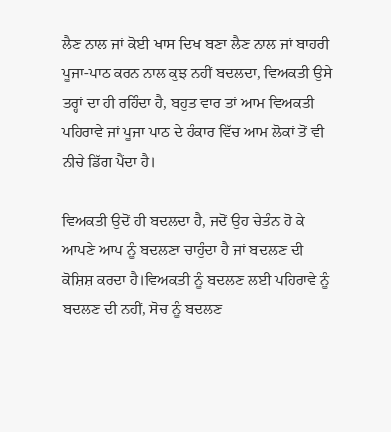ਲੈਣ ਨਾਲ ਜਾਂ ਕੋਈ ਖਾਸ ਦਿਖ ਬਣਾ ਲੈਣ ਨਾਲ ਜਾਂ ਬਾਹਰੀ ਪੂਜਾ-ਪਾਠ ਕਰਨ ਨਾਲ ਕੁਝ ਨਹੀਂ ਬਦਲਦਾ, ਵਿਅਕਤੀ ਉਸੇ ਤਰ੍ਹਾਂ ਦਾ ਹੀ ਰਹਿੰਦਾ ਹੈ, ਬਹੁਤ ਵਾਰ ਤਾਂ ਆਮ ਵਿਅਕਤੀ ਪਹਿਰਾਵੇ ਜਾਂ ਪੂਜਾ ਪਾਠ ਦੇ ਹੰਕਾਰ ਵਿੱਚ ਆਮ ਲੋਕਾਂ ਤੋਂ ਵੀ ਨੀਚੇ ਡਿੱਗ ਪੈਂਦਾ ਹੈ।

ਵਿਅਕਤੀ ਉਦੋਂ ਹੀ ਬਦਲਦਾ ਹੈ, ਜਦੋਂ ਉਹ ਚੇਤੰਨ ਹੋ ਕੇ ਆਪਣੇ ਆਪ ਨੂੰ ਬਦਲਣਾ ਚਾਹੁੰਦਾ ਹੈ ਜਾਂ ਬਦਲਣ ਦੀ ਕੋਸ਼ਿਸ਼ ਕਰਦਾ ਹੈ।ਵਿਅਕਤੀ ਨੂੰ ਬਦਲਣ ਲਈ ਪਹਿਰਾਵੇ ਨੂੰ ਬਦਲਣ ਦੀ ਨਹੀਂ, ਸੋਚ ਨੂੰ ਬਦਲਣ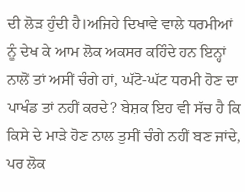ਦੀ ਲੋੜ ਹੁੰਦੀ ਹੈ।ਅਜਿਹੇ ਦਿਖਾਵੇ ਵਾਲੇ ਧਰਮੀਆਂ ਨੂੰ ਦੇਖ ਕੇ ਆਮ ਲੋਕ ਅਕਸਰ ਕਹਿੰਦੇ ਹਨ ਇਨ੍ਹਾਂ ਨਾਲੋਂ ਤਾਂ ਅਸੀਂ ਚੰਗੇ ਹਾਂ, ਘੱਟੋ-ਘੱਟ ਧਰਮੀ ਹੋਣ ਦਾ ਪਾਖੰਡ ਤਾਂ ਨਹੀਂ ਕਰਦੇ? ਬੇਸ਼ਕ ਇਹ ਵੀ ਸੱਚ ਹੈ ਕਿ ਕਿਸੇ ਦੇ ਮਾੜੇ ਹੋਣ ਨਾਲ ਤੁਸੀਂ ਚੰਗੇ ਨਹੀਂ ਬਣ ਜਾਂਦੇ, ਪਰ ਲੋਕ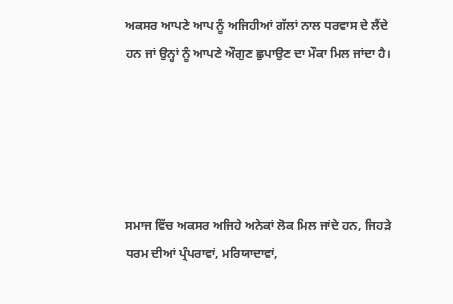ਅਕਸਰ ਆਪਣੇ ਆਪ ਨੂੰ ਅਜਿਹੀਆਂ ਗੱਲਾਂ ਨਾਲ ਧਰਵਾਸ ਦੇ ਲੈਂਦੇ ਹਨ ਜਾਂ ਉਨ੍ਹਾਂ ਨੂੰ ਆਪਣੇ ਔਗੁਣ ਛੁਪਾਉਣ ਦਾ ਮੌਕਾ ਮਿਲ ਜਾਂਦਾ ਹੈ।





ਸਮਾਜ ਵਿੱਚ ਅਕਸਰ ਅਜਿਹੇ ਅਨੇਕਾਂ ਲੋਕ ਮਿਲ ਜਾਂਦੇ ਹਨ, ਜਿਹੜੇ ਧਰਮ ਦੀਆਂ ਪ੍ਰੰਪਰਾਵਾਂ, ਮਰਿਯਾਦਾਵਾਂ,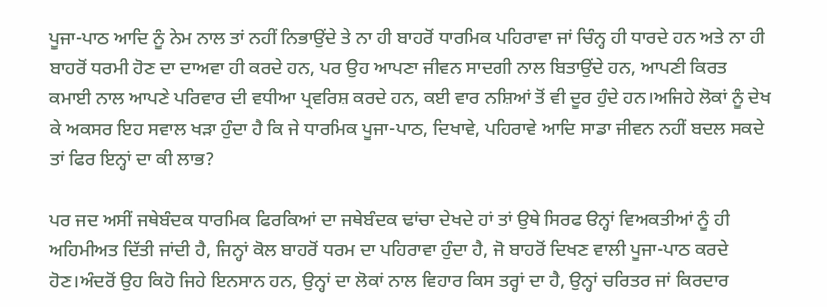ਪੂਜਾ-ਪਾਠ ਆਦਿ ਨੂੰ ਨੇਮ ਨਾਲ ਤਾਂ ਨਹੀਂ ਨਿਭਾਉਂਦੇ ਤੇ ਨਾ ਹੀ ਬਾਹਰੋਂ ਧਾਰਮਿਕ ਪਹਿਰਾਵਾ ਜਾਂ ਚਿੰਨ੍ਹ ਹੀ ਧਾਰਦੇ ਹਨ ਅਤੇ ਨਾ ਹੀ ਬਾਹਰੋਂ ਧਰਮੀ ਹੋਣ ਦਾ ਦਾਅਵਾ ਹੀ ਕਰਦੇ ਹਨ, ਪਰ ਉਹ ਆਪਣਾ ਜੀਵਨ ਸਾਦਗੀ ਨਾਲ ਬਿਤਾਉਂਦੇ ਹਨ, ਆਪਣੀ ਕਿਰਤ ਕਮਾਈ ਨਾਲ ਆਪਣੇ ਪਰਿਵਾਰ ਦੀ ਵਧੀਆ ਪ੍ਰਵਰਿਸ਼ ਕਰਦੇ ਹਨ, ਕਈ ਵਾਰ ਨਸ਼ਿਆਂ ਤੋਂ ਵੀ ਦੂਰ ਹੁੰਦੇ ਹਨ।ਅਜਿਹੇ ਲੋਕਾਂ ਨੂੰ ਦੇਖ ਕੇ ਅਕਸਰ ਇਹ ਸਵਾਲ ਖੜਾ ਹੁੰਦਾ ਹੈ ਕਿ ਜੇ ਧਾਰਮਿਕ ਪੂਜਾ-ਪਾਠ, ਦਿਖਾਵੇ, ਪਹਿਰਾਵੇ ਆਦਿ ਸਾਡਾ ਜੀਵਨ ਨਹੀਂ ਬਦਲ ਸਕਦੇ ਤਾਂ ਫਿਰ ਇਨ੍ਹਾਂ ਦਾ ਕੀ ਲਾਭ?

ਪਰ ਜਦ ਅਸੀਂ ਜਥੇਬੰਦਕ ਧਾਰਮਿਕ ਫਿਰਕਿਆਂ ਦਾ ਜਥੇਬੰਦਕ ਢਾਂਚਾ ਦੇਖਦੇ ਹਾਂ ਤਾਂ ਉਥੇ ਸਿਰਫ ੳਨ੍ਹਾਂ ਵਿਅਕਤੀਆਂ ਨੂੰ ਹੀ ਅਹਿਮੀਅਤ ਦਿੱਤੀ ਜਾਂਦੀ ਹੈ, ਜਿਨ੍ਹਾਂ ਕੋਲ ਬਾਹਰੋਂ ਧਰਮ ਦਾ ਪਹਿਰਾਵਾ ਹੁੰਦਾ ਹੈ, ਜੋ ਬਾਹਰੋਂ ਦਿਖਣ ਵਾਲੀ ਪੂਜਾ-ਪਾਠ ਕਰਦੇ ਹੋਣ।ਅੰਦਰੋਂ ਉਹ ਕਿਹੋ ਜਿਹੇ ਇਨਸਾਨ ਹਨ, ਉਨ੍ਹਾਂ ਦਾ ਲੋਕਾਂ ਨਾਲ ਵਿਹਾਰ ਕਿਸ ਤਰ੍ਹਾਂ ਦਾ ਹੈ, ਉਨ੍ਹਾਂ ਚਰਿਤਰ ਜਾਂ ਕਿਰਦਾਰ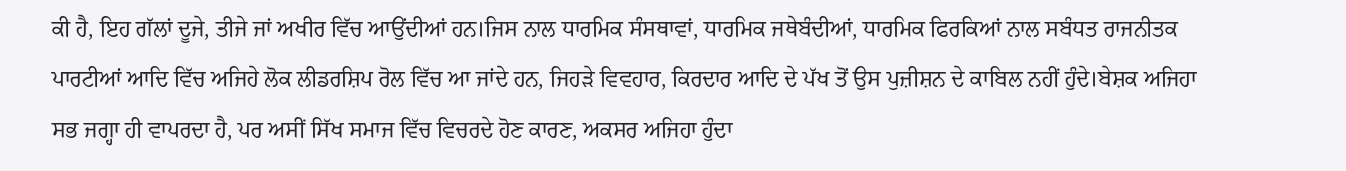ਕੀ ਹੈ, ਇਹ ਗੱਲਾਂ ਦੂਜੇ, ਤੀਜੇ ਜਾਂ ਅਖੀਰ ਵਿੱਚ ਆਉਂਦੀਆਂ ਹਨ।ਜਿਸ ਨਾਲ ਧਾਰਮਿਕ ਸੰਸਥਾਵਾਂ, ਧਾਰਮਿਕ ਜਥੇਬੰਦੀਆਂ, ਧਾਰਮਿਕ ਫਿਰਕਿਆਂ ਨਾਲ ਸਬੰਧਤ ਰਾਜਨੀਤਕ ਪਾਰਟੀਆਂ ਆਦਿ ਵਿੱਚ ਅਜਿਹੇ ਲੋਕ ਲੀਡਰਸ਼ਿਪ ਰੋਲ ਵਿੱਚ ਆ ਜਾਂਦੇ ਹਨ, ਜਿਹੜੇ ਵਿਵਹਾਰ, ਕਿਰਦਾਰ ਆਦਿ ਦੇ ਪੱਖ ਤੋਂ ਉਸ ਪੁਜ਼ੀਸ਼ਨ ਦੇ ਕਾਬਿਲ ਨਹੀਂ ਹੁੰਦੇ।ਬੇਸ਼ਕ ਅਜਿਹਾ ਸਭ ਜਗ੍ਹਾ ਹੀ ਵਾਪਰਦਾ ਹੈ, ਪਰ ਅਸੀਂ ਸਿੱਖ ਸਮਾਜ ਵਿੱਚ ਵਿਚਰਦੇ ਹੋਣ ਕਾਰਣ, ਅਕਸਰ ਅਜਿਹਾ ਹੁੰਦਾ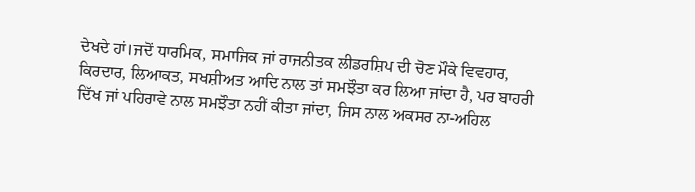ਦੇਖਦੇ ਹਾਂ।ਜਦੋਂ ਧਾਰਮਿਕ, ਸਮਾਜਿਕ ਜਾਂ ਰਾਜਨੀਤਕ ਲੀਡਰਸ਼ਿਪ ਦੀ ਚੋਣ ਮੌਕੇ ਵਿਵਹਾਰ, ਕਿਰਦਾਰ, ਲਿਆਕਤ, ਸਖਸ਼ੀਅਤ ਆਦਿ ਨਾਲ ਤਾਂ ਸਮਝੌਤਾ ਕਰ ਲਿਆ ਜਾਂਦਾ ਹੈ, ਪਰ ਬਾਹਰੀ ਦਿੱਖ ਜਾਂ ਪਹਿਰਾਵੇ ਨਾਲ ਸਮਝੌਤਾ ਨਹੀਂ ਕੀਤਾ ਜਾਂਦਾ, ਜਿਸ ਨਾਲ ਅਕਸਰ ਨਾ-ਅਹਿਲ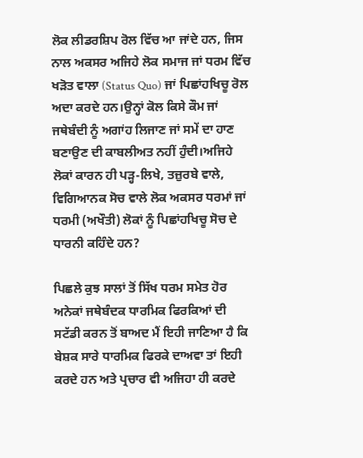ਲੋਕ ਲੀਡਰਸ਼ਿਪ ਰੋਲ ਵਿੱਚ ਆ ਜਾਂਦੇ ਹਨ, ਜਿਸ ਨਾਲ ਅਕਸਰ ਅਜਿਹੇ ਲੋਕ ਸਮਾਜ ਜਾਂ ਧਰਮ ਵਿੱਚ ਖੜੋਤ ਵਾਲਾ (Status Quo) ਜਾਂ ਪਿਛਾਂਹਖਿਚੂ ਰੋਲ ਅਦਾ ਕਰਦੇ ਹਨ।ਉਨ੍ਹਾਂ ਕੋਲ ਕਿਸੇ ਕੌਮ ਜਾਂ ਜਥੇਬੰਦੀ ਨੂੰ ਅਗਾਂਹ ਲਿਜਾਣ ਜਾਂ ਸਮੇਂ ਦਾ ਹਾਣ ਬਣਾਉਣ ਦੀ ਕਾਬਲੀਅਤ ਨਹੀਂ ਹੁੰਦੀ।ਅਜਿਹੇ ਲੋਕਾਂ ਕਾਰਨ ਹੀ ਪੜ੍ਹ-ਲਿਖੇ, ਤਜ਼ੁਰਬੇ ਵਾਲੇ, ਵਿਗਿਆਨਕ ਸੋਚ ਵਾਲੇ ਲੋਕ ਅਕਸਰ ਧਰਮਾਂ ਜਾਂ ਧਰਮੀ (ਅਖੌਤੀ) ਲੋਕਾਂ ਨੂੰ ਪਿਛਾਂਹਖਿਚੂ ਸੋਚ ਦੇ ਧਾਰਨੀ ਕਹਿੰਦੇ ਹਨ?

ਪਿਛਲੇ ਕੁਝ ਸਾਲਾਂ ਤੋਂ ਸਿੱਖ ਧਰਮ ਸਮੇਤ ਹੋਰ ਅਨੇਕਾਂ ਜਥੇਬੰਦਕ ਧਾਰਮਿਕ ਫਿਰਕਿਆਂ ਦੀ ਸਟੱਡੀ ਕਰਨ ਤੋਂ ਬਾਅਦ ਮੈਂ ਇਹੀ ਜਾਣਿਆ ਹੈ ਕਿ ਬੇਸ਼ਕ ਸਾਰੇ ਧਾਰਮਿਕ ਫਿਰਕੇ ਦਾਅਵਾ ਤਾਂ ਇਹੀ ਕਰਦੇ ਹਨ ਅਤੇ ਪ੍ਰਚਾਰ ਵੀ ਅਜਿਹਾ ਹੀ ਕਰਦੇ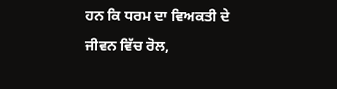ਹਨ ਕਿ ਧਰਮ ਦਾ ਵਿਅਕਤੀ ਦੇ ਜੀਵਨ ਵਿੱਚ ਰੋਲ,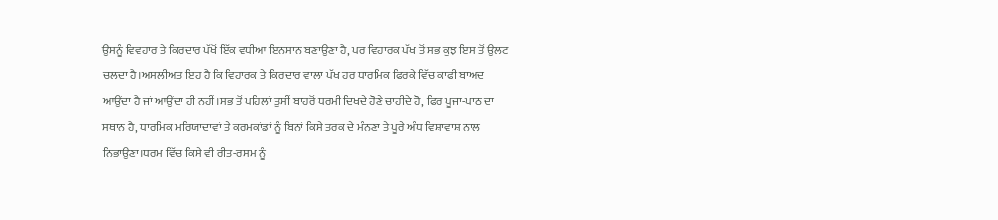ਉਸਨੂੰ ਵਿਵਹਾਰ ਤੇ ਕਿਰਦਾਰ ਪੱਖੋਂ ਇੱਕ ਵਧੀਆ ਇਨਸਾਨ ਬਣਾਉਣਾ ਹੈ, ਪਰ ਵਿਹਾਰਕ ਪੱਖ ਤੋਂ ਸਭ ਕੁਝ ਇਸ ਤੋਂ ਉਲਟ ਚਲਦਾ ਹੈ।ਅਸਲੀਅਤ ਇਹ ਹੈ ਕਿ ਵਿਹਾਰਕ ਤੇ ਕਿਰਦਾਰ ਵਾਲਾ ਪੱਖ ਹਰ ਧਾਰਮਿਕ ਫਿਰਕੇ ਵਿੱਚ ਕਾਫੀ ਬਾਅਦ ਆਉਂਦਾ ਹੈ ਜਾਂ ਆਉਂਦਾ ਹੀ ਨਹੀਂ।ਸਭ ਤੋਂ ਪਹਿਲਾਂ ਤੁਸੀਂ ਬਾਹਰੋਂ ਧਰਮੀ ਦਿਖਦੇ ਹੋਣੇ ਚਾਹੀਦੇ ਹੋ, ਫਿਰ ਪੂਜਾ-ਪਾਠ ਦਾ ਸਥਾਨ ਹੈ, ਧਾਰਮਿਕ ਮਰਿਯਾਦਾਵਾਂ ਤੇ ਕਰਮਕਾਂਡਾਂ ਨੂੰ ਬਿਨਾਂ ਕਿਸੇ ਤਰਕ ਦੇ ਮੰਨਣਾ ਤੇ ਪੂਰੇ ਅੰਧ ਵਿਸ਼ਾਵਾਸ਼ ਨਾਲ ਨਿਭਾਉਣਾ।ਧਰਮ ਵਿੱਚ ਕਿਸੇ ਵੀ ਰੀਤ-ਰਸਮ ਨੂੰ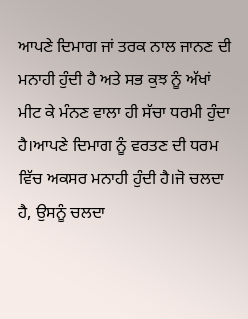ਆਪਣੇ ਦਿਮਾਗ ਜਾਂ ਤਰਕ ਨਾਲ ਜਾਨਣ ਦੀ ਮਨਾਹੀ ਹੁੰਦੀ ਹੈ ਅਤੇ ਸਭ ਕੁਝ ਨੂੰ ਅੱਖਾਂ ਮੀਟ ਕੇ ਮੰਨਣ ਵਾਲਾ ਹੀ ਸੱਚਾ ਧਰਮੀ ਹੁੰਦਾ ਹੈ।ਆਪਣੇ ਦਿਮਾਗ ਨੂੰ ਵਰਤਣ ਦੀ ਧਰਮ ਵਿੱਚ ਅਕਸਰ ਮਨਾਹੀ ਹੁੰਦੀ ਹੈ।ਜੋ ਚਲਦਾ ਹੈ, ਉਸਨੂੰ ਚਲਦਾ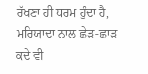ਰੱਖਣਾ ਹੀ ਧਰਮ ਹੁੰਦਾ ਹੈ, ਮਰਿਯਾਦਾ ਨਾਲ ਛੇੜ-ਛਾੜ ਕਦੇ ਵੀ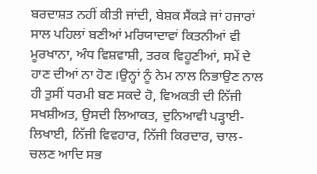ਬਰਦਾਸ਼ਤ ਨਹੀਂ ਕੀਤੀ ਜਾਂਦੀ, ਬੇਸ਼ਕ ਸੈਂਕੜੇ ਜਾਂ ਹਜਾਰਾਂ ਸਾਲ ਪਹਿਲਾਂ ਬਣੀਆਂ ਮਰਿਯਾਦਾਵਾਂ ਕਿਤਨੀਆਂ ਵੀ ਮੂਰਖਾਨਾ, ਅੰਧ ਵਿਸ਼ਵਾਸ਼ੀ, ਤਰਕ ਵਿਹੂਣੀਆਂ, ਸਮੇਂ ਦੇ ਹਾਣ ਦੀਆਂ ਨਾ ਹੋਣ।ਉਨ੍ਹਾਂ ਨੂੰ ਨੇਮ ਨਾਲ ਨਿਭਾਉਣ ਨਾਲ ਹੀ ਤੁਸੀਂ ਧਰਮੀ ਬਣ ਸਕਦੇ ਹੋ, ਵਿਅਕਤੀ ਦੀ ਨਿੱਜੀ ਸਖਸ਼ੀਅਤ, ਉਸਦੀ ਲਿਆਕਤ, ਦੁਨਿਆਵੀ ਪੜ੍ਹਾਈ-ਲਿਖਾਈ, ਨਿੱਜੀ ਵਿਵਹਾਰ, ਨਿੱਜੀ ਕਿਰਦਾਰ, ਚਾਲ-ਚਲਣ ਆਦਿ ਸਭ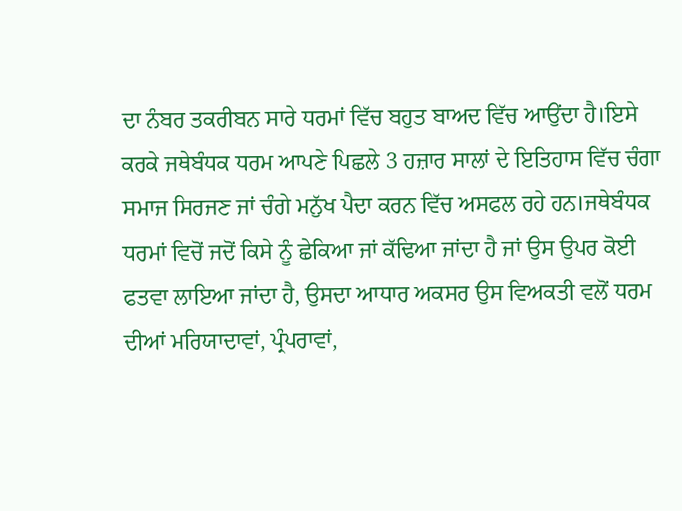ਦਾ ਨੰਬਰ ਤਕਰੀਬਨ ਸਾਰੇ ਧਰਮਾਂ ਵਿੱਚ ਬਹੁਤ ਬਾਅਦ ਵਿੱਚ ਆਉਂਦਾ ਹੈ।ਇਸੇ ਕਰਕੇ ਜਥੇਬੰਧਕ ਧਰਮ ਆਪਣੇ ਪਿਛਲੇ 3 ਹਜ਼ਾਰ ਸਾਲਾਂ ਦੇ ਇਤਿਹਾਸ ਵਿੱਚ ਚੰਗਾ ਸਮਾਜ ਸਿਰਜਣ ਜਾਂ ਚੰਗੇ ਮਨੁੱਖ ਪੈਦਾ ਕਰਨ ਵਿੱਚ ਅਸਫਲ ਰਹੇ ਹਨ।ਜਥੇਬੰਧਕ ਧਰਮਾਂ ਵਿਚੋਂ ਜਦੋਂ ਕਿਸੇ ਨੂੰ ਛੇਕਿਆ ਜਾਂ ਕੱਢਿਆ ਜਾਂਦਾ ਹੈ ਜਾਂ ਉਸ ਉਪਰ ਕੋਈ ਫਤਵਾ ਲਾਇਆ ਜਾਂਦਾ ਹੈ, ਉਸਦਾ ਆਧਾਰ ਅਕਸਰ ਉਸ ਵਿਅਕਤੀ ਵਲੋਂ ਧਰਮ ਦੀਆਂ ਮਰਿਯਾਦਾਵਾਂ, ਪ੍ਰੰਪਰਾਵਾਂ,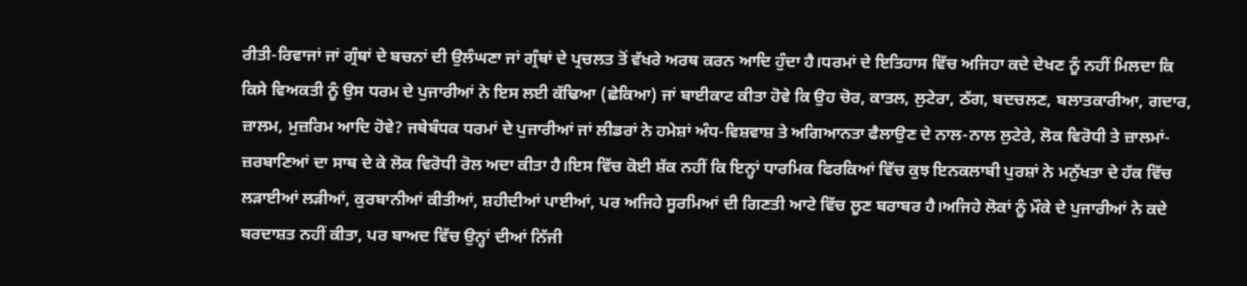ਰੀਤੀ-ਰਿਵਾਜਾਂ ਜਾਂ ਗ੍ਰੰਥਾਂ ਦੇ ਬਚਨਾਂ ਦੀ ਉਲੰਘਣਾ ਜਾਂ ਗ੍ਰੰਥਾਂ ਦੇ ਪ੍ਰਚਲਤ ਤੋਂ ਵੱਖਰੇ ਅਰਥ ਕਰਨ ਆਦਿ ਹੁੰਦਾ ਹੈ।ਧਰਮਾਂ ਦੇ ਇਤਿਹਾਸ ਵਿੱਚ ਅਜਿਹਾ ਕਦੇ ਦੇਖਣ ਨੂੰ ਨਹੀਂ ਮਿਲਦਾ ਕਿ ਕਿਸੇ ਵਿਅਕਤੀ ਨੂੰ ਉਸ ਧਰਮ ਦੇ ਪੁਜਾਰੀਆਂ ਨੇ ਇਸ ਲਈ ਕੱਢਿਆ (ਛੇਕਿਆ) ਜਾਂ ਬਾਈਕਾਟ ਕੀਤਾ ਹੋਵੇ ਕਿ ਉਹ ਚੋਰ, ਕਾਤਲ, ਲੁਟੇਰਾ, ਠੱਗ, ਬਦਚਲਣ, ਬਲਾਤਕਾਰੀਆ, ਗਦਾਰ, ਜ਼ਾਲਮ, ਮੁਜ਼ਰਿਮ ਆਦਿ ਹੋਵੇ? ਜਥੇਬੰਧਕ ਧਰਮਾਂ ਦੇ ਪੁਜਾਰੀਆਂ ਜਾਂ ਲੀਡਰਾਂ ਨੇ ਹਮੇਸ਼ਾਂ ਅੰਧ-ਵਿਸ਼ਵਾਸ਼ ਤੇ ਅਗਿਆਨਤਾ ਫੈਲਾਉਣ ਦੇ ਨਾਲ-ਨਾਲ ਲੁਟੇਰੇ, ਲੋਕ ਵਿਰੋਧੀ ਤੇ ਜ਼ਾਲਮਾਂ-ਜ਼ਰਬਾਣਿਆਂ ਦਾ ਸਾਥ ਦੇ ਕੇ ਲੋਕ ਵਿਰੋਧੀ ਰੋਲ ਅਦਾ ਕੀਤਾ ਹੈ।ਇਸ ਵਿੱਚ ਕੋਈ ਸ਼ੱਕ ਨਹੀਂ ਕਿ ਇਨ੍ਹਾਂ ਧਾਰਮਿਕ ਫਿਰਕਿਆਂ ਵਿੱਚ ਕੁਝ ਇਨਕਲਾਬੀ ਪੁਰਸ਼ਾਂ ਨੇ ਮਨੁੱਖਤਾ ਦੇ ਹੱਕ ਵਿੱਚ ਲੜਾਈਆਂ ਲੜੀਆਂ, ਕੁਰਬਾਨੀਆਂ ਕੀਤੀਆਂ, ਸ਼ਹੀਦੀਆਂ ਪਾਈਆਂ, ਪਰ ਅਜਿਹੇ ਸੂਰਮਿਆਂ ਦੀ ਗਿਣਤੀ ਆਟੇ ਵਿੱਚ ਲੂਣ ਬਰਾਬਰ ਹੈ।ਅਜਿਹੇ ਲੋਕਾਂ ਨੂੰ ਮੌਕੇ ਦੇ ਪੁਜਾਰੀਆਂ ਨੇ ਕਦੇ ਬਰਦਾਸ਼ਤ ਨਹੀਂ ਕੀਤਾ, ਪਰ ਬਾਅਦ ਵਿੱਚ ਉਨ੍ਹਾਂ ਦੀਆਂ ਨਿੱਜੀ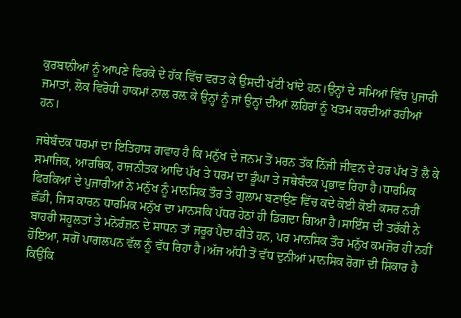ਕੁਰਬਾਨੀਆਂ ਨੂੰ ਆਪਣੇ ਫਿਰਕੇ ਦੇ ਹੱਕ ਵਿੱਚ ਵਰਤ ਕੇ ਉਸਦੀ ਖੱਟੀ ਖਾਂਦੇ ਹਨ।ਉਨ੍ਹਾਂ ਦੇ ਸਮਿਆਂ ਵਿੱਚ ਪੁਜਾਰੀ ਜਮਾਤਾਂ, ਲੋਕ ਵਿਰੋਧੀ ਹਾਕਮਾਂ ਨਾਲ ਰਲ਼ ਕੇ ਉਨ੍ਹਾਂ ਨੂੰ ਜਾਂ ਉਨ੍ਹਾਂ ਦੀਆਂ ਲਹਿਰਾਂ ਨੂੰ ਖਤਮ ਕਰਦੀਆਂ ਰਹੀਆਂ ਹਨ।

ਜਥੇਬੰਦਕ ਧਰਮਾਂ ਦਾ ਇਤਿਹਾਸ ਗਵਾਹ ਹੈ ਕਿ ਮਨੁੱਖ ਦੇ ਜਨਮ ਤੋਂ ਮਰਨ ਤੱਕ ਨਿੱਜੀ ਜੀਵਨ ਦੇ ਹਰ ਪੱਖ ਤੋਂ ਲੈ ਕੇ ਸਮਾਜਿਕ, ਆਰਥਿਕ, ਰਾਜਨੀਤਕ ਆਦਿ ਪੱਖ ਤੇ ਧਰਮ ਦਾ ਡੂੰਘਾ ਤੇ ਜਥੇਬੰਦਕ ਪ੍ਰਭਾਵ ਰਿਹਾ ਹੈ।ਧਾਰਮਿਕ ਫਿਰਕਿਆਂ ਦੇ ਪੁਜਾਰੀਆਂ ਨੇ ਮਨੁੱਖ ਨੂੰ ਮਾਨਸਿਕ ਤੌਰ ਤੇ ਗੁਲਾਮ ਬਣਾਉਣ ਵਿੱਚ ਕਦੇ ਕੋਈ ਕੋਈ ਕਸਰ ਨਹੀਂ ਛੱਡੀ, ਜਿਸ ਕਾਰਨ ਧਾਰਮਿਕ ਮਨੁੱਖ ਦਾ ਮਾਨਸਕਿ ਪੱਧਰ ਹੇਠਾਂ ਹੀ ਡਿਗਦਾ ਗਿਆ ਹੈ।ਸਾਇੰਸ ਦੀ ਤਰੱਕੀ ਨੇ ਬਾਹਰੀ ਸਹੂਲਤਾਂ ਤੇ ਮਨੋਰੰਜ਼ਨ ਦੇ ਸਾਧਨ ਤਾਂ ਜਰੂਰ ਪੈਦਾ ਕੀਤੇ ਹਨ, ਪਰ ਮਾਨਸਿਕ ਤੌਰ ਮਨੁੱਖ ਕਮਜ਼ੋਰ ਹੀ ਨਹੀਂ ਹੋਇਆ, ਸਗੋਂ ਪਾਗਲਪਨ ਵੱਲ ਨੂੰ ਵੱਧ ਰਿਹਾ ਹੈ।ਅੱਜ ਅੱਧੀ ਤੋਂ ਵੱਧ ਦੁਨੀਆਂ ਮਾਨਸਿਕ ਰੋਗਾਂ ਦੀ ਸ਼ਿਕਾਰ ਹੈ ਕਿਉਂਕਿ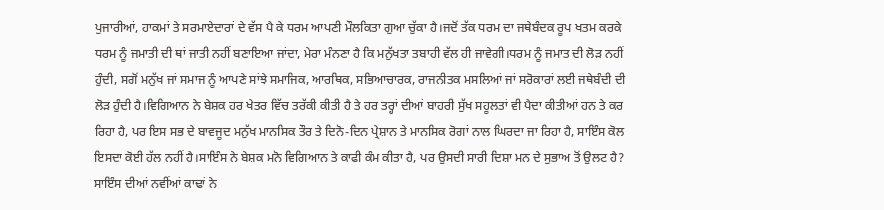ਪੁਜਾਰੀਆਂ, ਹਾਕਮਾਂ ਤੇ ਸਰਮਾਏਦਾਰਾਂ ਦੇ ਵੱਸ ਪੈ ਕੇ ਧਰਮ ਆਪਣੀ ਮੌਲਕਿਤਾ ਗੁਆ ਚੁੱਕਾ ਹੈ।ਜਦੋਂ ਤੱਕ ਧਰਮ ਦਾ ਜਥੇਬੰਦਕ ਰੂਪ ਖਤਮ ਕਰਕੇ ਧਰਮ ਨੂੰ ਜਮਾਤੀ ਦੀ ਥਾਂ ਜਾਤੀ ਨਹੀਂ ਬਣਾਇਆ ਜਾਂਦਾ, ਮੇਰਾ ਮੰਨਣਾ ਹੈ ਕਿ ਮਨੁੱਖਤਾ ਤਬਾਹੀ ਵੱਲ ਹੀ ਜਾਵੇਗੀ।ਧਰਮ ਨੂੰ ਜਮਾਤ ਦੀ ਲੋੜ ਨਹੀਂ ਹੁੰਦੀ, ਸਗੋਂ ਮਨੁੱਖ ਜਾਂ ਸਮਾਜ ਨੂੰ ਆਪਣੇ ਸਾਂਝੇ ਸਮਾਜਿਕ, ਆਰਥਿਕ, ਸਭਿਆਚਾਰਕ, ਰਾਜਨੀਤਕ ਮਸਲਿਆਂ ਜਾਂ ਸਰੋਕਾਰਾਂ ਲਈ ਜਥੇਬੰਦੀ ਦੀ ਲੋੜ ਹੁੰਦੀ ਹੈ।ਵਿਗਿਆਨ ਨੇ ਬੇਸ਼ਕ ਹਰ ਖੇਤਰ ਵਿੱਚ ਤਰੱਕੀ ਕੀਤੀ ਹੈ ਤੇ ਹਰ ਤਰ੍ਹਾਂ ਦੀਆਂ ਬਾਹਰੀ ਸੁੱਖ ਸਹੂਲਤਾਂ ਵੀ ਪੈਦਾ ਕੀਤੀਆਂ ਹਨ ਤੇ ਕਰ ਰਿਹਾ ਹੈ, ਪਰ ਇਸ ਸਭ ਦੇ ਬਾਵਜੂਦ ਮਨੁੱਖ ਮਾਨਸਿਕ ਤੌਰ ਤੇ ਦਿਨੋ-ਦਿਨ ਪ੍ਰੇਸ਼ਾਨ ਤੇ ਮਾਨਸਿਕ ਰੋਗਾਂ ਨਾਲ ਘਿਰਦਾ ਜਾ ਰਿਹਾ ਹੈ, ਸਾਇੰਸ ਕੋਲ ਇਸਦਾ ਕੋਈ ਹੱਲ ਨਹੀਂ ਹੈ।ਸਾਇੰਸ ਨੇ ਬੇਸ਼ਕ ਮਨੋ ਵਿਗਿਆਨ ਤੇ ਕਾਫੀ ਕੰਮ ਕੀਤਾ ਹੈ, ਪਰ ਉਸਦੀ ਸਾਰੀ ਦਿਸ਼ਾ ਮਨ ਦੇ ਸੁਭਾਅ ਤੋਂ ਉਲਟ ਹੈ? ਸਾਇੰਸ ਦੀਆਂ ਨਵੀਂਆਂ ਕਾਢਾਂ ਨੇ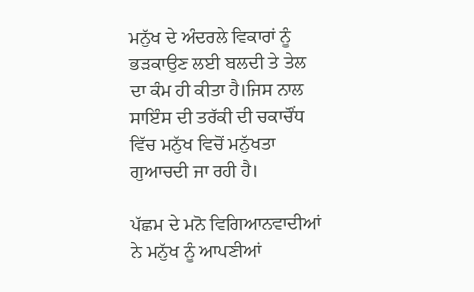ਮਨੁੱਖ ਦੇ ਅੰਦਰਲੇ ਵਿਕਾਰਾਂ ਨੂੰ ਭੜਕਾਉਣ ਲਈ ਬਲਦੀ ਤੇ ਤੇਲ ਦਾ ਕੰਮ ਹੀ ਕੀਤਾ ਹੈ।ਜਿਸ ਨਾਲ ਸਾਇੰਸ ਦੀ ਤਰੱਕੀ ਦੀ ਚਕਾਚੌਂਧ ਵਿੱਚ ਮਨੁੱਖ ਵਿਚੋਂ ਮਨੁੱਖਤਾ ਗੁਆਚਦੀ ਜਾ ਰਹੀ ਹੈ।

ਪੱਛਮ ਦੇ ਮਨੋ ਵਿਗਿਆਨਵਾਦੀਆਂ ਨੇ ਮਨੁੱਖ ਨੂੰ ਆਪਣੀਆਂ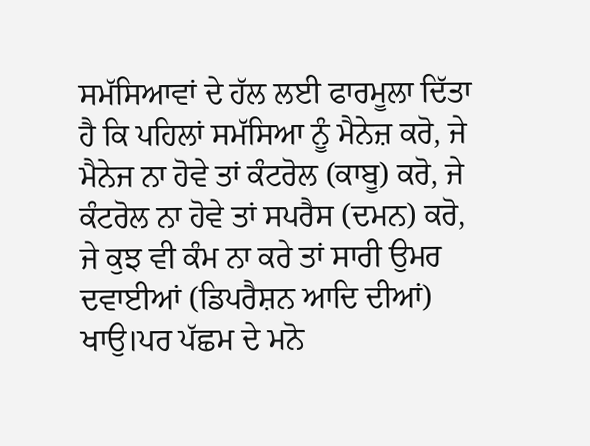ਸਮੱਸਿਆਵਾਂ ਦੇ ਹੱਲ ਲਈ ਫਾਰਮੂਲਾ ਦਿੱਤਾ ਹੈ ਕਿ ਪਹਿਲਾਂ ਸਮੱਸਿਆ ਨੂੰ ਮੈਨੇਜ਼ ਕਰੋ, ਜੇ ਮੈਨੇਜ ਨਾ ਹੋਵੇ ਤਾਂ ਕੰਟਰੋਲ (ਕਾਬੂ) ਕਰੋ, ਜੇ ਕੰਟਰੋਲ ਨਾ ਹੋਵੇ ਤਾਂ ਸਪਰੈਸ (ਦਮਨ) ਕਰੋ, ਜੇ ਕੁਝ ਵੀ ਕੰਮ ਨਾ ਕਰੇ ਤਾਂ ਸਾਰੀ ਉਮਰ ਦਵਾਈਆਂ (ਡਿਪਰੈਸ਼ਨ ਆਦਿ ਦੀਆਂ) ਖਾਉ।ਪਰ ਪੱਛਮ ਦੇ ਮਨੋ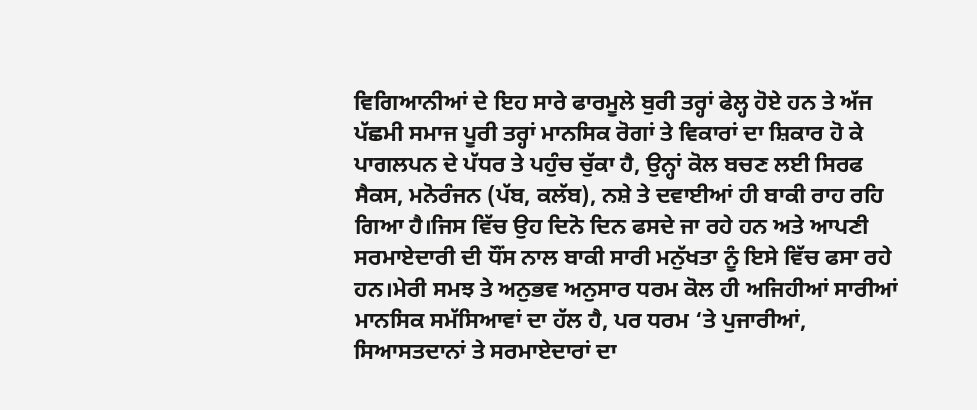ਵਿਗਿਆਨੀਆਂ ਦੇ ਇਹ ਸਾਰੇ ਫਾਰਮੂਲੇ ਬੁਰੀ ਤਰ੍ਹਾਂ ਫੇਲ੍ਹ ਹੋਏ ਹਨ ਤੇ ਅੱਜ ਪੱਛਮੀ ਸਮਾਜ ਪੂਰੀ ਤਰ੍ਹਾਂ ਮਾਨਸਿਕ ਰੋਗਾਂ ਤੇ ਵਿਕਾਰਾਂ ਦਾ ਸ਼ਿਕਾਰ ਹੋ ਕੇ ਪਾਗਲਪਨ ਦੇ ਪੱਧਰ ਤੇ ਪਹੁੰਚ ਚੁੱਕਾ ਹੈ, ਉਨ੍ਹਾਂ ਕੋਲ ਬਚਣ ਲਈ ਸਿਰਫ ਸੈਕਸ, ਮਨੋਰੰਜਨ (ਪੱਬ, ਕਲੱਬ), ਨਸ਼ੇ ਤੇ ਦਵਾਈਆਂ ਹੀ ਬਾਕੀ ਰਾਹ ਰਹਿ ਗਿਆ ਹੈ।ਜਿਸ ਵਿੱਚ ਉਹ ਦਿਨੋ ਦਿਨ ਫਸਦੇ ਜਾ ਰਹੇ ਹਨ ਅਤੇ ਆਪਣੀ ਸਰਮਾਏਦਾਰੀ ਦੀ ਧੌਂਸ ਨਾਲ ਬਾਕੀ ਸਾਰੀ ਮਨੁੱਖਤਾ ਨੂੰ ਇਸੇ ਵਿੱਚ ਫਸਾ ਰਹੇ ਹਨ।ਮੇਰੀ ਸਮਝ ਤੇ ਅਨੁਭਵ ਅਨੁਸਾਰ ਧਰਮ ਕੋਲ ਹੀ ਅਜਿਹੀਆਂ ਸਾਰੀਆਂ ਮਾਨਸਿਕ ਸਮੱਸਿਆਵਾਂ ਦਾ ਹੱਲ ਹੈ, ਪਰ ਧਰਮ ‘ਤੇ ਪੁਜਾਰੀਆਂ, ਸਿਆਸਤਦਾਨਾਂ ਤੇ ਸਰਮਾਏਦਾਰਾਂ ਦਾ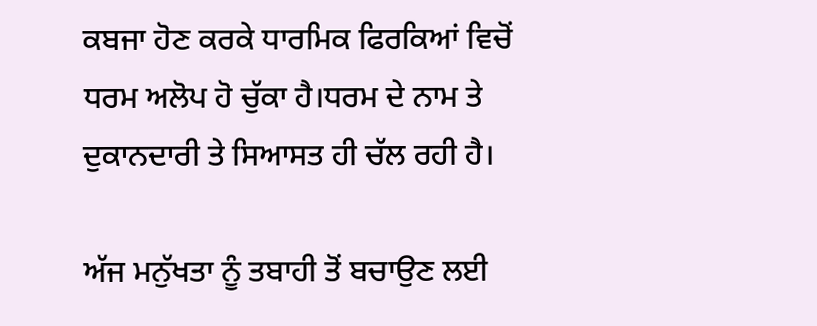ਕਬਜਾ ਹੋਣ ਕਰਕੇ ਧਾਰਮਿਕ ਫਿਰਕਿਆਂ ਵਿਚੋਂ ਧਰਮ ਅਲੋਪ ਹੋ ਚੁੱਕਾ ਹੈ।ਧਰਮ ਦੇ ਨਾਮ ਤੇ ਦੁਕਾਨਦਾਰੀ ਤੇ ਸਿਆਸਤ ਹੀ ਚੱਲ ਰਹੀ ਹੈ।

ਅੱਜ ਮਨੁੱਖਤਾ ਨੂੰ ਤਬਾਹੀ ਤੋਂ ਬਚਾਉਣ ਲਈ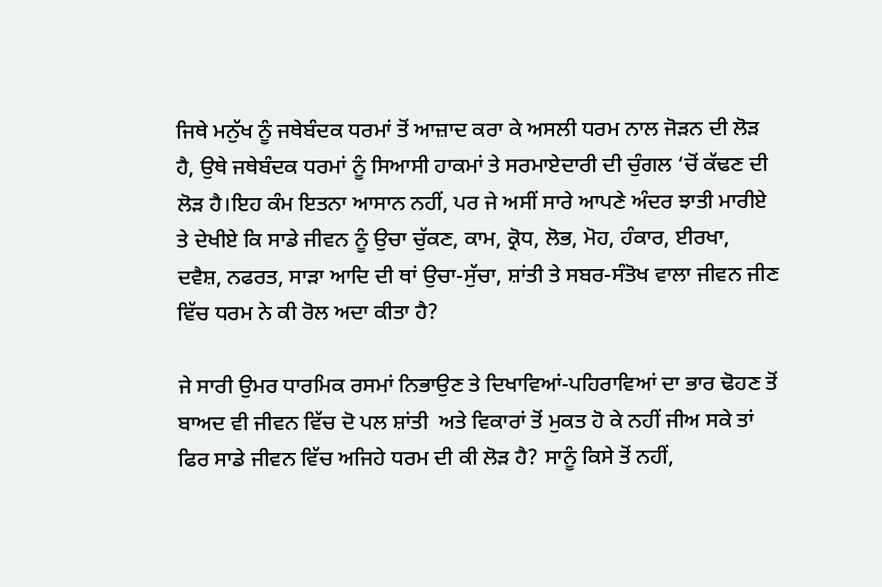ਜਿਥੇ ਮਨੁੱਖ ਨੂੰ ਜਥੇਬੰਦਕ ਧਰਮਾਂ ਤੋਂ ਆਜ਼ਾਦ ਕਰਾ ਕੇ ਅਸਲੀ ਧਰਮ ਨਾਲ ਜੋੜਨ ਦੀ ਲੋੜ ਹੈ, ਉਥੇ ਜਥੇਬੰਦਕ ਧਰਮਾਂ ਨੂੰ ਸਿਆਸੀ ਹਾਕਮਾਂ ਤੇ ਸਰਮਾਏਦਾਰੀ ਦੀ ਚੁੰਗਲ ‘ਚੋਂ ਕੱਢਣ ਦੀ ਲੋੜ ਹੈ।ਇਹ ਕੰਮ ਇਤਨਾ ਆਸਾਨ ਨਹੀਂ, ਪਰ ਜੇ ਅਸੀਂ ਸਾਰੇ ਆਪਣੇ ਅੰਦਰ ਝਾਤੀ ਮਾਰੀਏ ਤੇ ਦੇਖੀਏ ਕਿ ਸਾਡੇ ਜੀਵਨ ਨੂੰ ਉਚਾ ਚੁੱਕਣ, ਕਾਮ, ਕ੍ਰੋਧ, ਲੋਭ, ਮੋਹ, ਹੰਕਾਰ, ਈਰਖਾ, ਦਵੈਸ਼, ਨਫਰਤ, ਸਾੜਾ ਆਦਿ ਦੀ ਥਾਂ ਉਚਾ-ਸੁੱਚਾ, ਸ਼ਾਂਤੀ ਤੇ ਸਬਰ-ਸੰਤੋਖ ਵਾਲਾ ਜੀਵਨ ਜੀਣ ਵਿੱਚ ਧਰਮ ਨੇ ਕੀ ਰੋਲ ਅਦਾ ਕੀਤਾ ਹੈ?

ਜੇ ਸਾਰੀ ਉਮਰ ਧਾਰਮਿਕ ਰਸਮਾਂ ਨਿਭਾਉਣ ਤੇ ਦਿਖਾਵਿਆਂ-ਪਹਿਰਾਵਿਆਂ ਦਾ ਭਾਰ ਢੋਹਣ ਤੋਂ ਬਾਅਦ ਵੀ ਜੀਵਨ ਵਿੱਚ ਦੋ ਪਲ ਸ਼ਾਂਤੀ  ਅਤੇ ਵਿਕਾਰਾਂ ਤੋਂ ਮੁਕਤ ਹੋ ਕੇ ਨਹੀਂ ਜੀਅ ਸਕੇ ਤਾਂ ਫਿਰ ਸਾਡੇ ਜੀਵਨ ਵਿੱਚ ਅਜਿਹੇ ਧਰਮ ਦੀ ਕੀ ਲੋੜ ਹੈ? ਸਾਨੂੰ ਕਿਸੇ ਤੋਂ ਨਹੀਂ,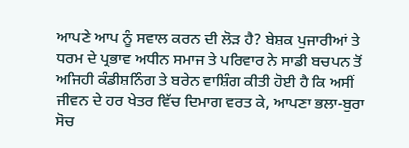ਆਪਣੇ ਆਪ ਨੂੰ ਸਵਾਲ ਕਰਨ ਦੀ ਲੋੜ ਹੈ? ਬੇਸ਼ਕ ਪੁਜਾਰੀਆਂ ਤੇ ਧਰਮ ਦੇ ਪ੍ਰਭਾਵ ਅਧੀਨ ਸਮਾਜ ਤੇ ਪਰਿਵਾਰ ਨੇ ਸਾਡੀ ਬਚਪਨ ਤੋਂ ਅਜਿਹੀ ਕੰਡੀਸ਼ਨਿੰਗ ਤੇ ਬਰੇਨ ਵਾਸ਼ਿੰਗ ਕੀਤੀ ਹੋਈ ਹੈ ਕਿ ਅਸੀਂ ਜੀਵਨ ਦੇ ਹਰ ਖੇਤਰ ਵਿੱਚ ਦਿਮਾਗ ਵਰਤ ਕੇ, ਆਪਣਾ ਭਲਾ-ਬੁਰਾ ਸੋਚ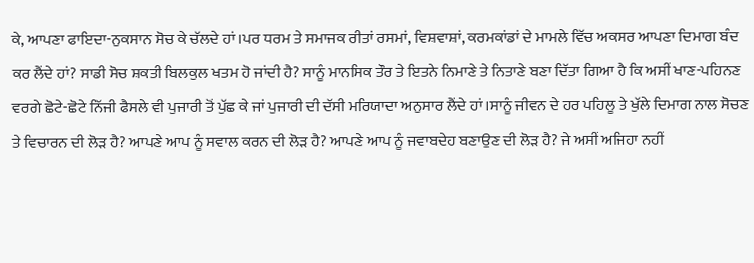ਕੇ, ਆਪਣਾ ਫਾਇਦਾ-ਨੁਕਸਾਨ ਸੋਚ ਕੇ ਚੱਲਦੇ ਹਾਂ।ਪਰ ਧਰਮ ਤੇ ਸਮਾਜਕ ਰੀਤਾਂ ਰਸਮਾਂ, ਵਿਸ਼ਵਾਸ਼ਾਂ, ਕਰਮਕਾਂਡਾਂ ਦੇ ਮਾਮਲੇ ਵਿੱਚ ਅਕਸਰ ਆਪਣਾ ਦਿਮਾਗ ਬੰਦ ਕਰ ਲੈਂਦੇ ਹਾਂ? ਸਾਡੀ ਸੋਚ ਸ਼ਕਤੀ ਬਿਲਕੁਲ ਖਤਮ ਹੋ ਜਾਂਦੀ ਹੈ? ਸਾਨੂੰ ਮਾਨਸਿਕ ਤੌਰ ਤੇ ਇਤਨੇ ਨਿਮਾਣੇ ਤੇ ਨਿਤਾਣੇ ਬਣਾ ਦਿੱਤਾ ਗਿਆ ਹੈ ਕਿ ਅਸੀਂ ਖਾਣ-ਪਹਿਨਣ ਵਰਗੇ ਛੋਟੇ-ਛੋਟੇ ਨਿੱਜੀ ਫੈਸਲੇ ਵੀ ਪੁਜਾਰੀ ਤੋਂ ਪੁੱਛ ਕੇ ਜਾਂ ਪੁਜਾਰੀ ਦੀ ਦੱਸੀ ਮਰਿਯਾਦਾ ਅਨੁਸਾਰ ਲੈਂਦੇ ਹਾਂ।ਸਾਨੂੰ ਜੀਵਨ ਦੇ ਹਰ ਪਹਿਲੂ ਤੇ ਖੁੱਲੇ ਦਿਮਾਗ ਨਾਲ ਸੋਚਣ ਤੇ ਵਿਚਾਰਨ ਦੀ ਲੋੜ ਹੈ? ਆਪਣੇ ਆਪ ਨੂੰ ਸਵਾਲ ਕਰਨ ਦੀ ਲੋੜ ਹੈ? ਆਪਣੇ ਆਪ ਨੂੰ ਜਵਾਬਦੇਹ ਬਣਾਉਣ ਦੀ ਲੋੜ ਹੈ? ਜੇ ਅਸੀਂ ਅਜਿਹਾ ਨਹੀਂ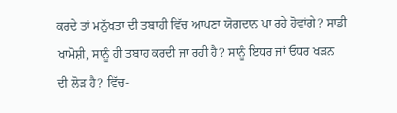ਕਰਦੇ ਤਾਂ ਮਨੁੱਖਤਾ ਦੀ ਤਬਾਹੀ ਵਿੱਚ ਆਪਣਾ ਯੋਗਦਾਨ ਪਾ ਰਹੇ ਹੋਵਾਂਗੇ? ਸਾਡੀ ਖਾਮੋਸ਼ੀ, ਸਾਨੂੰ ਹੀ ਤਬਾਹ ਕਰਦੀ ਜਾ ਰਹੀ ਹੈ? ਸਾਨੂੰ ਇਧਰ ਜਾਂ ਓਧਰ ਖੜਨ ਦੀ ਲੋੜ ਹੈ? ਵਿੱਚ-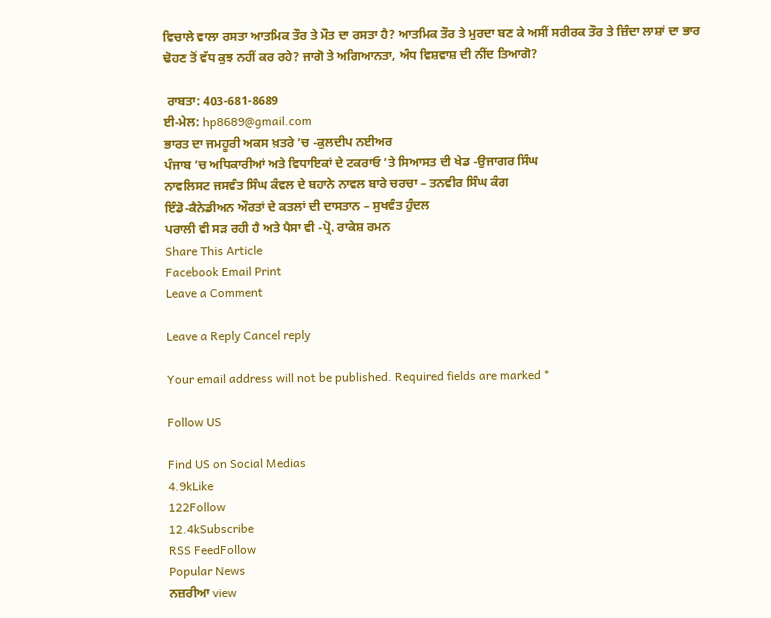ਵਿਚਾਲੇ ਵਾਲਾ ਰਸਤਾ ਆਤਮਿਕ ਤੌਰ ਤੇ ਮੌਤ ਦਾ ਰਸਤਾ ਹੈ? ਆਤਮਿਕ ਤੌਰ ਤੇ ਮੁਰਦਾ ਬਣ ਕੇ ਅਸੀਂ ਸਰੀਰਕ ਤੌਰ ਤੇ ਜ਼ਿੰਦਾ ਲਾਸ਼ਾਂ ਦਾ ਭਾਰ ਢੋਹਣ ਤੋਂ ਵੱਧ ਕੁਝ ਨਹੀਂ ਕਰ ਰਹੇ? ਜਾਗੋ ਤੇ ਅਗਿਆਨਤਾ, ਅੰਧ ਵਿਸ਼ਵਾਸ਼ ਦੀ ਨੀਂਦ ਤਿਆਗੋ?

 ਰਾਬਤਾ: 403-681-8689
ਈ-ਮੇਲ: hp8689@gmail.com
ਭਾਰਤ ਦਾ ਜਮਹੂਰੀ ਅਕਸ ਖ਼ਤਰੇ ’ਚ -ਕੁਲਦੀਪ ਨਈਅਰ
ਪੰਜਾਬ ’ਚ ਅਧਿਕਾਰੀਆਂ ਅਤੇ ਵਿਧਾਇਕਾਂ ਦੇ ਟਕਰਾਓ ’ਤੇ ਸਿਆਸਤ ਦੀ ਖੇਡ -ਉਜਾਗਰ ਸਿੰਘ
ਨਾਵਲਿਸਟ ਜਸਵੰਤ ਸਿੰਘ ਕੰਵਲ ਦੇ ਬਹਾਨੇ ਨਾਵਲ ਬਾਰੇ ਚਰਚਾ – ਤਨਵੀਰ ਸਿੰਘ ਕੰਗ
ਇੰਡੋ-ਕੈਨੇਡੀਅਨ ਔਰਤਾਂ ਦੇ ਕਤਲਾਂ ਦੀ ਦਾਸਤਾਨ – ਸੁਖਵੰਤ ਹੁੰਦਲ
ਪਰਾਲੀ ਵੀ ਸੜ ਰਹੀ ਹੈ ਅਤੇ ਪੈਸਾ ਵੀ -ਪ੍ਰੋ. ਰਾਕੇਸ਼ ਰਮਨ
Share This Article
Facebook Email Print
Leave a Comment

Leave a Reply Cancel reply

Your email address will not be published. Required fields are marked *

Follow US

Find US on Social Medias
4.9kLike
122Follow
12.4kSubscribe
RSS FeedFollow
Popular News
ਨਜ਼ਰੀਆ view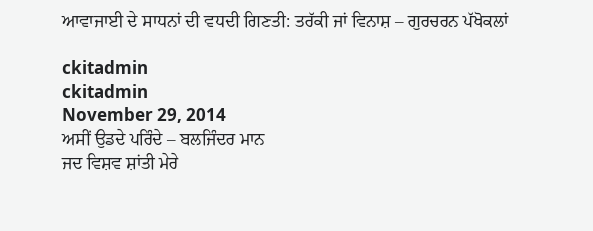ਆਵਾਜਾਈ ਦੇ ਸਾਧਨਾਂ ਦੀ ਵਧਦੀ ਗਿਣਤੀ: ਤਰੱਕੀ ਜਾਂ ਵਿਨਾਸ਼ – ਗੁਰਚਰਨ ਪੱਖੋਕਲਾਂ

ckitadmin
ckitadmin
November 29, 2014
ਅਸੀਂ ਉਡਦੇ ਪਰਿੰਦੇ – ਬਲਜਿੰਦਰ ਮਾਨ
ਜਦ ਵਿਸ਼ਵ ਸ਼ਾਂਤੀ ਮੇਰੇ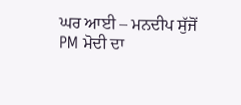ਘਰ ਆਈ – ਮਨਦੀਪ ਸੁੱਜੋਂ
PM ਮੋਦੀ ਦਾ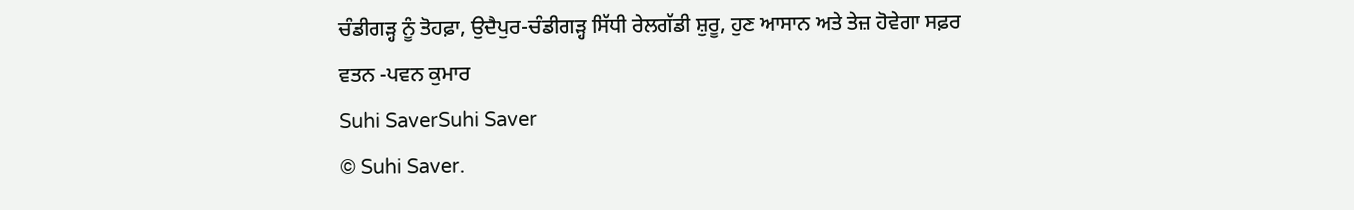ਚੰਡੀਗੜ੍ਹ ਨੂੰ ਤੋਹਫ਼ਾ, ਉਦੈਪੁਰ-ਚੰਡੀਗੜ੍ਹ ਸਿੱਧੀ ਰੇਲਗੱਡੀ ਸ਼ੁਰੂ, ਹੁਣ ਆਸਾਨ ਅਤੇ ਤੇਜ਼ ਹੋਵੇਗਾ ਸਫ਼ਰ
ਵਤਨ -ਪਵਨ ਕੁਮਾਰ
Suhi SaverSuhi Saver
© Suhi Saver.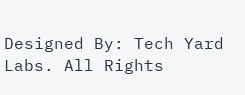Designed By: Tech Yard Labs. All Rights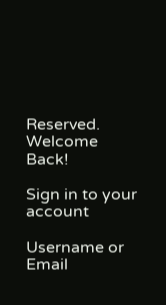Reserved.
Welcome Back!

Sign in to your account

Username or Email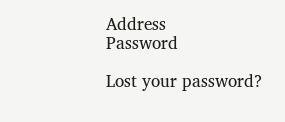Address
Password

Lost your password?